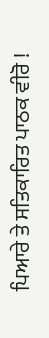ਪਿਆਰੇ ਤੇ ਸਤਿਕਾਰਿਤ ਪਾਠਕ ਵੀਰੋ !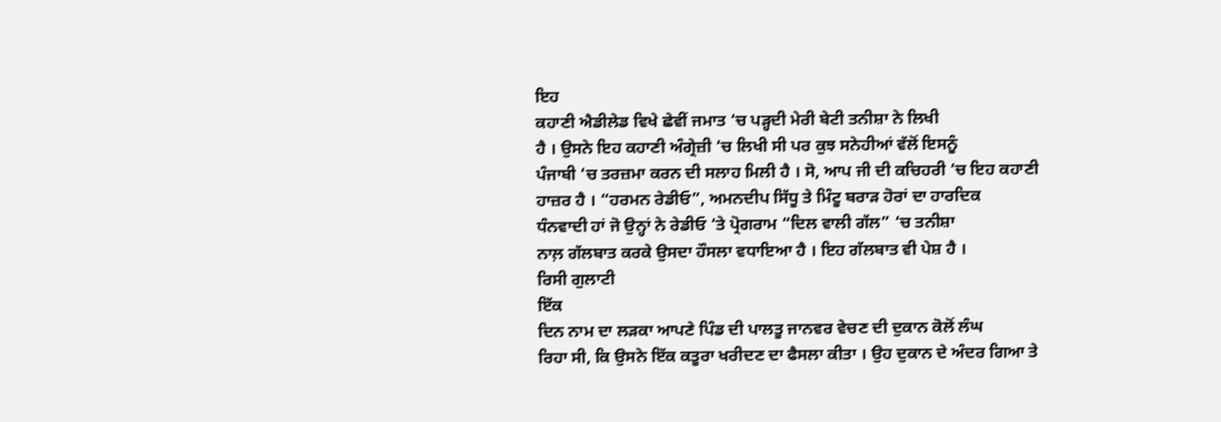ਇਹ
ਕਹਾਣੀ ਐਡੀਲੇਡ ਵਿਖੇ ਛੇਵੀਂ ਜਮਾਤ ‘ਚ ਪੜ੍ਹਦੀ ਮੇਰੀ ਬੇਟੀ ਤਨੀਸ਼ਾ ਨੇ ਲਿਖੀ
ਹੈ । ਉਸਨੇ ਇਹ ਕਹਾਣੀ ਅੰਗ੍ਰੇਜ਼ੀ ‘ਚ ਲਿਖੀ ਸੀ ਪਰ ਕੁਝ ਸਨੇਹੀਆਂ ਵੱਲੋਂ ਇਸਨੂੰ
ਪੰਜਾਬੀ ‘ਚ ਤਰਜ਼ਮਾ ਕਰਨ ਦੀ ਸਲਾਹ ਮਿਲੀ ਹੈ । ਸੋ, ਆਪ ਜੀ ਦੀ ਕਚਿਹਰੀ ‘ਚ ਇਹ ਕਹਾਣੀ
ਹਾਜ਼ਰ ਹੈ । “ਹਰਮਨ ਰੇਡੀਓ”, ਅਮਨਦੀਪ ਸਿੱਧੂ ਤੇ ਮਿੰਟੂ ਬਰਾੜ ਹੋਰਾਂ ਦਾ ਹਾਰਦਿਕ
ਧੰਨਵਾਦੀ ਹਾਂ ਜੋ ਉਨ੍ਹਾਂ ਨੇ ਰੇਡੀਓ ‘ਤੇ ਪ੍ਰੋਗਰਾਮ “ਦਿਲ ਵਾਲੀ ਗੱਲ” ‘ਚ ਤਨੀਸ਼ਾ
ਨਾਲ਼ ਗੱਲਬਾਤ ਕਰਕੇ ਉਸਦਾ ਹੌਸਲਾ ਵਧਾਇਆ ਹੈ । ਇਹ ਗੱਲਬਾਤ ਵੀ ਪੇਸ਼ ਹੈ ।
ਰਿਸੀ ਗੁਲਾਟੀ
ਇੱਕ
ਦਿਨ ਨਾਮ ਦਾ ਲੜਕਾ ਆਪਣੇ ਪਿੰਡ ਦੀ ਪਾਲਤੂ ਜਾਨਵਰ ਵੇਚਣ ਦੀ ਦੁਕਾਨ ਕੋਲੋਂ ਲੰਘ
ਰਿਹਾ ਸੀ, ਕਿ ਉਸਨੇ ਇੱਕ ਕਤੂਰਾ ਖਰੀਦਣ ਦਾ ਫੈਸਲਾ ਕੀਤਾ । ਉਹ ਦੁਕਾਨ ਦੇ ਅੰਦਰ ਗਿਆ ਤੇ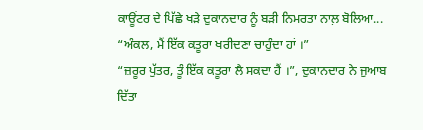ਕਾਊਂਟਰ ਦੇ ਪਿੱਛੇ ਖੜੇ ਦੁਕਾਨਦਾਰ ਨੂੰ ਬੜੀ ਨਿਮਰਤਾ ਨਾਲ਼ ਬੋਲਿਆ...
“ਅੰਕਲ, ਮੈਂ ਇੱਕ ਕਤੂਰਾ ਖਰੀਦਣਾ ਚਾਹੁੰਦਾ ਹਾਂ ।”
“ਜ਼ਰੂਰ ਪੁੱਤਰ, ਤੂੰ ਇੱਕ ਕਤੂਰਾ ਲੈ ਸਕਦਾ ਹੈਂ ।”, ਦੁਕਾਨਦਾਰ ਨੇ ਜੁਆਬ ਦਿੱਤਾ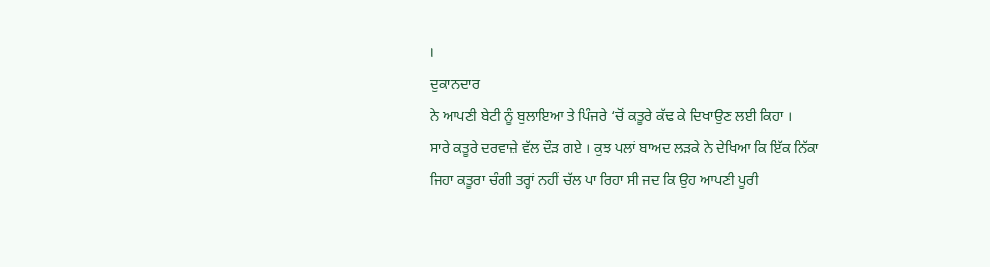।
ਦੁਕਾਨਦਾਰ
ਨੇ ਆਪਣੀ ਬੇਟੀ ਨੂੰ ਬੁਲਾਇਆ ਤੇ ਪਿੰਜਰੇ ‘ਚੋਂ ਕਤੂਰੇ ਕੱਢ ਕੇ ਦਿਖਾਉਣ ਲਈ ਕਿਹਾ ।
ਸਾਰੇ ਕਤੂਰੇ ਦਰਵਾਜ਼ੇ ਵੱਲ ਦੌੜ ਗਏ । ਕੁਝ ਪਲਾਂ ਬਾਅਦ ਲੜਕੇ ਨੇ ਦੇਖਿਆ ਕਿ ਇੱਕ ਨਿੱਕਾ
ਜਿਹਾ ਕਤੂਰਾ ਚੰਗੀ ਤਰ੍ਹਾਂ ਨਹੀਂ ਚੱਲ ਪਾ ਰਿਹਾ ਸੀ ਜਦ ਕਿ ਉਹ ਆਪਣੀ ਪੂਰੀ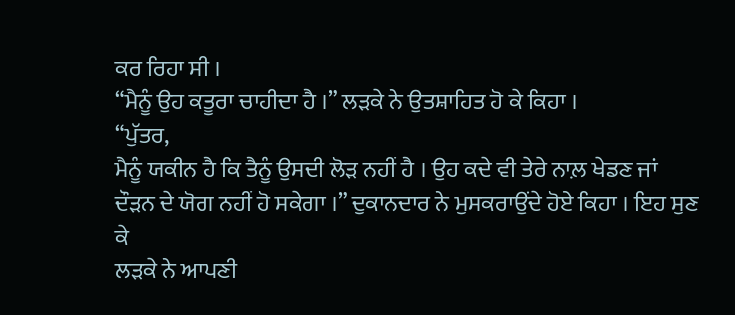ਕਰ ਰਿਹਾ ਸੀ ।
“ਮੈਨੂੰ ਉਹ ਕਤੂਰਾ ਚਾਹੀਦਾ ਹੈ ।” ਲੜਕੇ ਨੇ ਉਤਸ਼ਾਹਿਤ ਹੋ ਕੇ ਕਿਹਾ ।
“ਪੁੱਤਰ,
ਮੈਨੂੰ ਯਕੀਨ ਹੈ ਕਿ ਤੈਨੂੰ ਉਸਦੀ ਲੋੜ ਨਹੀਂ ਹੈ । ਉਹ ਕਦੇ ਵੀ ਤੇਰੇ ਨਾਲ਼ ਖੇਡਣ ਜਾਂ
ਦੌੜਨ ਦੇ ਯੋਗ ਨਹੀਂ ਹੋ ਸਕੇਗਾ ।” ਦੁਕਾਨਦਾਰ ਨੇ ਮੁਸਕਰਾਉਂਦੇ ਹੋਏ ਕਿਹਾ । ਇਹ ਸੁਣ ਕੇ
ਲੜਕੇ ਨੇ ਆਪਣੀ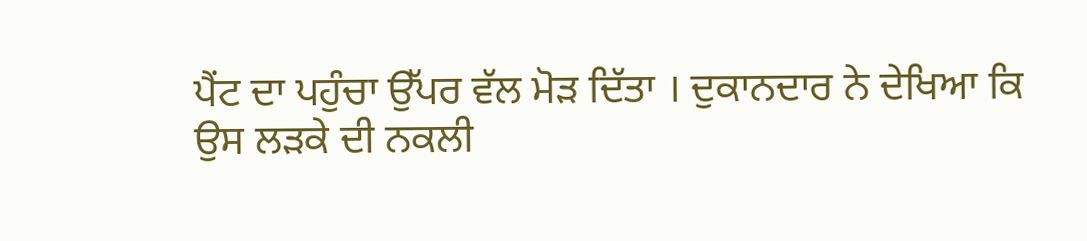ਪੈਂਟ ਦਾ ਪਹੁੰਚਾ ਉੱਪਰ ਵੱਲ ਮੋੜ ਦਿੱਤਾ । ਦੁਕਾਨਦਾਰ ਨੇ ਦੇਖਿਆ ਕਿ
ਉਸ ਲੜਕੇ ਦੀ ਨਕਲੀ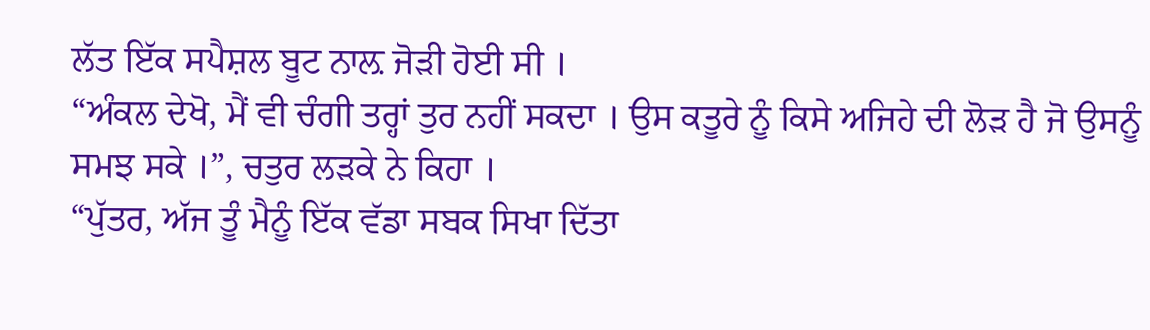ਲੱਤ ਇੱਕ ਸਪੈਸ਼ਲ ਬੂਟ ਨਾਲ਼ ਜੋੜੀ ਹੋਈ ਸੀ ।
“ਅੰਕਲ ਦੇਖੋ, ਮੈਂ ਵੀ ਚੰਗੀ ਤਰ੍ਹਾਂ ਤੁਰ ਨਹੀਂ ਸਕਦਾ । ਉਸ ਕਤੂਰੇ ਨੂੰ ਕਿਸੇ ਅਜਿਹੇ ਦੀ ਲੋੜ ਹੈ ਜੋ ਉਸਨੂੰ ਸਮਝ ਸਕੇ ।”, ਚਤੁਰ ਲੜਕੇ ਨੇ ਕਿਹਾ ।
“ਪੁੱਤਰ, ਅੱਜ ਤੂੰ ਮੈਨੂੰ ਇੱਕ ਵੱਡਾ ਸਬਕ ਸਿਖਾ ਦਿੱਤਾ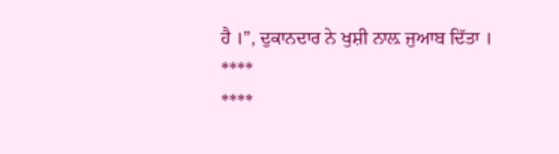ਹੈ ।”, ਦੁਕਾਨਦਾਰ ਨੇ ਖੁਸ਼ੀ ਨਾਲ਼ ਜੁਆਬ ਦਿੱਤਾ ।
****
****